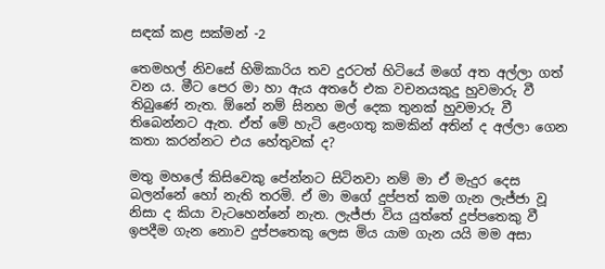සඳක් කළ සක්මන් -2

තෙමහල් නිවසේ හිමිකාරිය තව දුරටත් හිටියේ මගේ අත අල්ලා ගත් වන ය. මීට පෙර මා හා ඇය අතරේ එක වචනයකුදු හුවමාරු වී තිබුණේ නැත. ඕනේ නම් සිනහ මල් දෙක තුනක් හුවමාරු වී තිබෙන්නට ඇත. ඒත් මේ හැටි ළෙංගතු කමකින් අතින් ද අල්ලා ගෙන කතා කරන්නට එය හේතුවක් ද?

මතු මහලේ කිසිවෙකු පේන්නට සිටිනවා නම් මා ඒ මැදුර දෙස බලන්නේ හෝ නැති තරමි. ඒ මා මගේ දුප්පත් කම ගැන ලැජ්ජා වූ නිසා ද කියා වැටහෙන්නේ නැත. ලැජ්ජා විය යුත්තේ දුප්පතෙකු වී ඉපදීම ගැන නොව දුප්පතෙකු ලෙස මිය යාම ගැන යයි මම අසා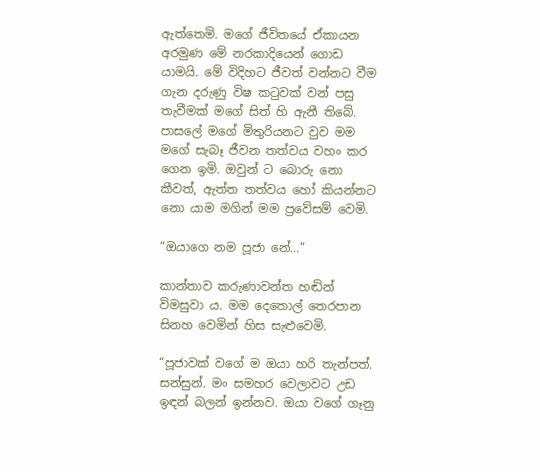ඇත්තෙමි. මගේ ජීවිතයේ ඒකායන අරමුණ මේ නරකාදියෙන් ගොඩ යාමයි. මේ විදිහට ජීවත් වන්නට වීම ගැන දරුණු විෂ කටුවක් වන් පසු තැවීමක් මගේ සිත් හි ඇනී තිබේ. පාසලේ මගේ මිතුරියනට වුව මම මගේ සැබෑ ජීවන තත්වය වහං කර ගෙන ඉමි. ඔවුන් ට බොරු නො කීවත්, ඇත්ත තත්වය හෝ කියන්නට නො යාම මගින් මම ප්‍රවේසම් වෙමි.

“ඔයාගෙ නම පූජා නේ…”

කාන්තාව කරුණාවන්ත හඬින් විමසුවා ය. මම දෙතොල් තෙරපාන සිනහ වෙමින් හිස සැළුවෙමි.

“පූජාවක් වගේ ම ඔයා හරි තැන්පත්. සන්සුන්. මං සමහර වෙලාවට උඩ ඉඳන් බලන් ඉන්නව. ඔයා වගේ ගෑනු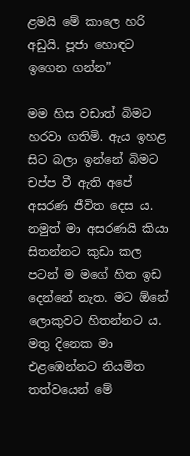ළමයි මේ කාලෙ හරි අඩුයි. පූජා හොඳට ඉගෙන ගන්න”

මම හිස වඩාත් බිමට හරවා ගතිමි. ඇය ඉහළ සිට බලා ඉන්නේ බිමට චප්ප වී ඇති අපේ අසරණ ජීවිත දෙස ය. නමුත් මා අසරණයි කියා සිතන්නට කුඩා කල පටන් ම මගේ හිත ඉඩ දෙන්නේ නැත. මට ඕනේ ලොකුවට හිතන්නට ය. මතු දිනෙක මා එළඹෙන්නට නියමිත තත්වයෙන් මේ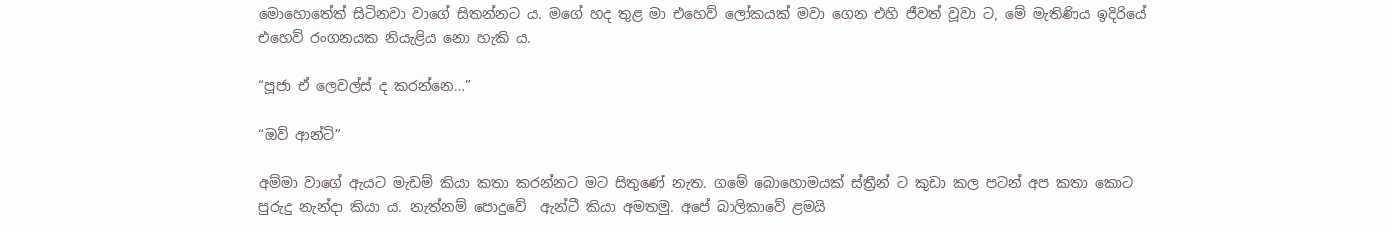මොහොතේත් සිටිනවා වාගේ සිතන්නට ය. මගේ හද තුළ මා එහෙව් ලෝකයක් මවා ගෙන එහි ජීවත් වූවා ට, මේ මැතිණිය ඉදිරියේ එහෙව් රංගනයක නියැළිය නො හැකි ය.

“පූජා ඒ ලෙවල්ස් ද කරන්නෙ…”

“ඔව් ආන්ටි”

අම්මා වාගේ ඇයට මැඩම් කියා කතා කරන්නට මට සිතුණේ නැත. ගමේ බොහොමයක් ස්ත්‍රීන් ට කුඩා කල පටන් අප කතා කොට පුරුදු නැන්දා කියා ය. නැත්නම් පොදුවේ  ඇන්ටී කියා අමතමු. අපේ බාලිකාවේ ළමයි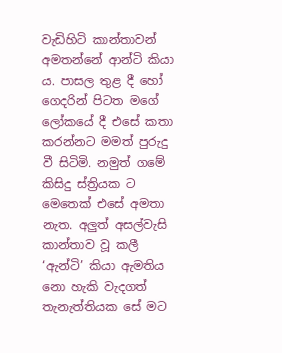වැඩිහිටි කාන්තාවන් අමතන්නේ ආන්ටි කියා ය. පාසල තුළ දී හෝ ගෙදරින් පිටත මගේ ලෝකයේ දී එසේ කතා කරන්නට මමත් පුරුදු වී සිටිමි. නමුත් ගමේ කිසිදු ස්ත්‍රියක ට මෙතෙක් එසේ අමතා නැත. අලුත් අසල්වැසි කාන්තාව වූ කලී ‘ඇන්ටි’ කියා ඇමතිය නො හැකි වැදගත් තැනැත්තියක සේ මට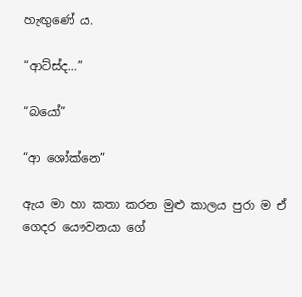හැඟුණේ ය.

“ආට්ස්ද…”

“බයෝ”

“ආ ශෝක්නෙ”

ඇය මා හා කතා කරන මුළු කාලය පුරා ම ඒ ගෙදර යෞවනයා ගේ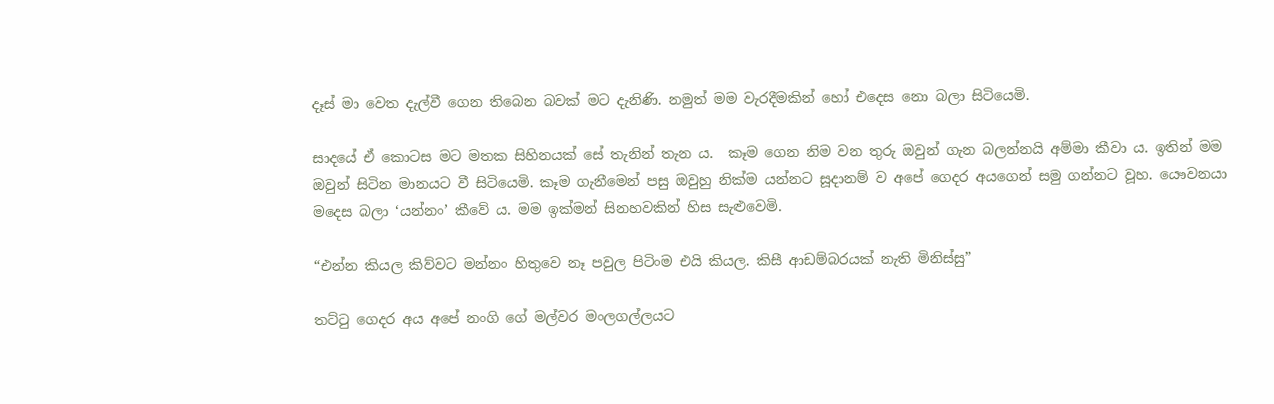දෑස් මා වෙත දැල්වී ගෙන තිබෙන බවක් මට දැනිණි. නමුත් මම වැරදීමකින් හෝ එදෙස නො බලා සිටියෙමි.

සාදයේ ඒ කොටස මට මතක සිහිනයක් සේ තැනින් තැන ය.  කෑම ගෙන නිම වන තුරු ඔවුන් ගැන බලන්නයි අම්මා කීවා ය. ඉතින් මම ඔවුන් සිටින මානයට වී සිටියෙමි. කෑම ගැනීමෙන් පසු ඔවුහු නික්ම යන්නට සූදානම් ව අපේ ගෙදර අයගෙන් සමු ගන්නට වූහ. යෞවනයා මදෙස බලා ‘යන්නං’ කීවේ ය. මම ඉක්මන් සිනහවකින් හිස සැළුවෙමි.

“එන්න කියල කිව්වට මන්නං හිතුවෙ නෑ පවුල පිටිංම එයි කියල. කිසී ආඩම්බරයක් නැති මිනිස්සු”

තට්ටු ගෙදර අය අපේ නංගි ගේ මල්වර මංලගල්ලයට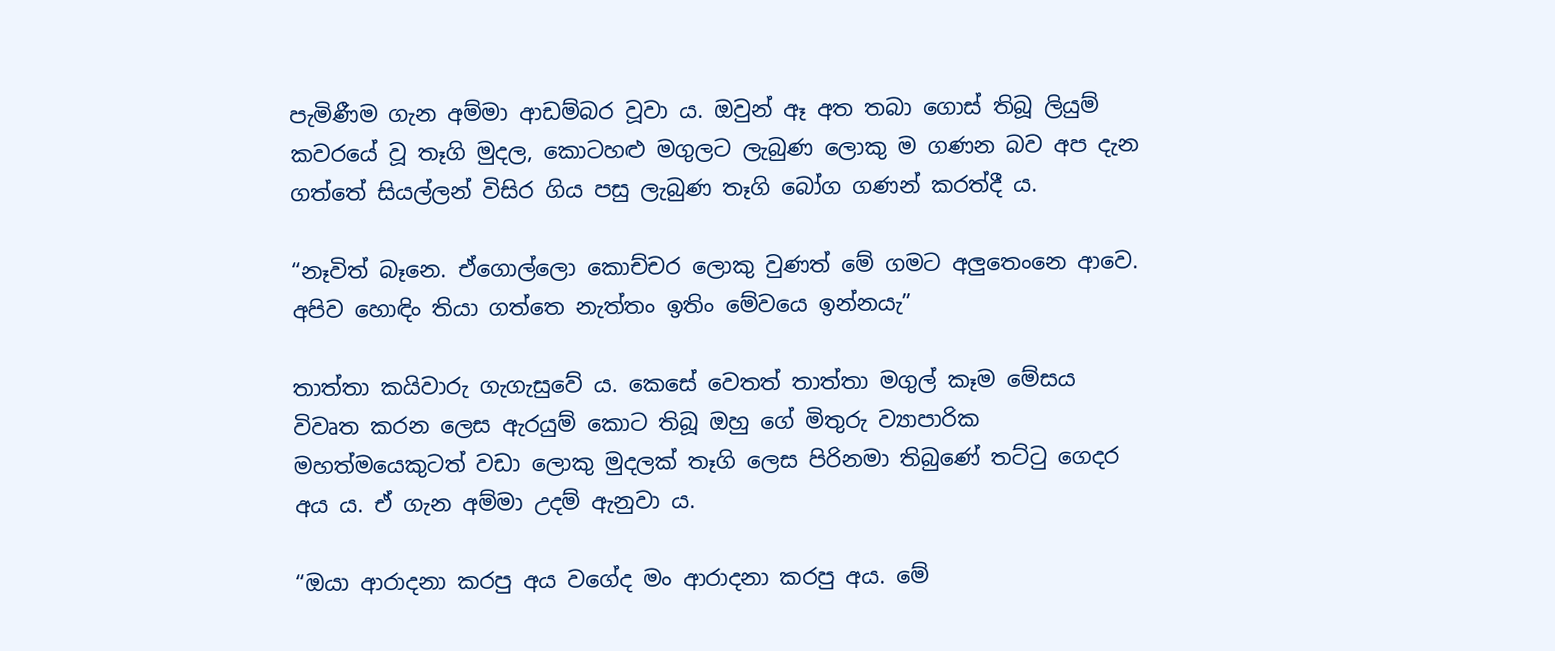පැමිණීම ගැන අම්මා ආඩම්බර වූවා ය. ඔවුන් ඈ අත තබා ගොස් තිබූ ලියුම් කවරයේ වූ තෑගි මුදල, කොටහළු මගුලට ලැබුණ ලොකු ම ගණන බව අප දැන ගත්තේ සියල්ලන් විසිර ගිය පසු ලැබුණ තෑගි බෝග ගණන් කරත්දී ය.

“නෑවිත් බෑනෙ. ඒගොල්ලො කොච්චර ලොකු වුණත් මේ ගමට අලුතෙංනෙ ආවෙ. අපිව හොඳිං තියා ගත්තෙ නැත්තං ඉතිං මේවයෙ ඉන්නයැ”

තාත්තා කයිවාරු ගැගැසුවේ ය. කෙසේ වෙතත් තාත්තා මගුල් කෑම මේසය විවෘත කරන ලෙස ඇරයුම් කොට තිබූ ඔහු ගේ මිතුරු ව්‍යාපාරික මහත්මයෙකුටත් වඩා ලොකු මුදලක් තෑගි ලෙස පිරිනමා තිබුණේ තට්ටු ගෙදර අය ය. ඒ ගැන අම්මා උදම් ඇනුවා ය.

“ඔයා ආරාදනා කරපු අය වගේද මං ආරාදනා කරපු අය. මේ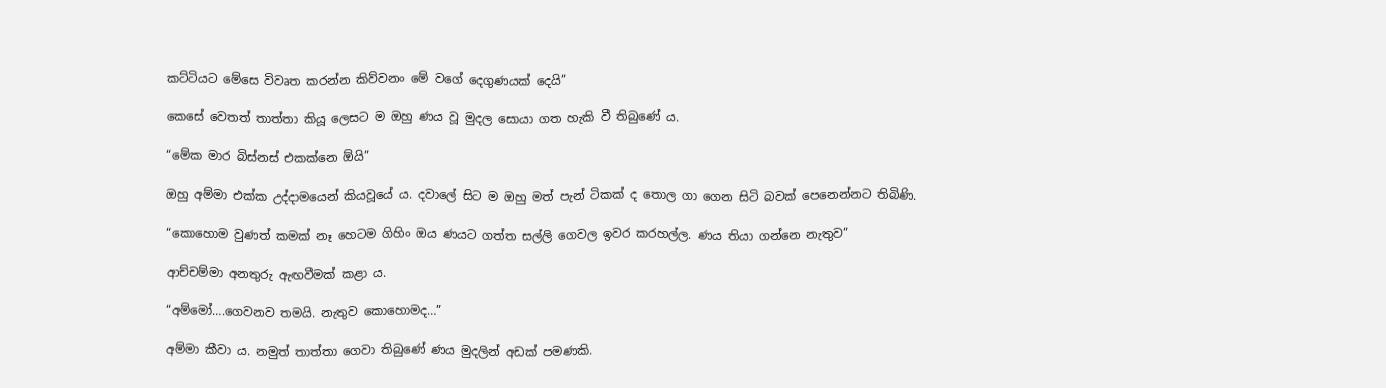කට්ටියට මේසෙ විවෘත කරන්න කිව්වනං මේ වගේ දෙගුණයක් දෙයි”

කෙසේ වෙතත් තාත්තා කියූ ලෙසට ම ඔහු ණය වූ මුදල සොයා ගත හැකි වී තිබුණේ ය.

“මේක මාර බිස්නස් එකක්නෙ ඕයි”

ඔහු අම්මා එක්ක උද්දාමයෙන් කියවූයේ ය. දවාලේ සිට ම ඔහු මත් පැන් ටිකක් ද තොල ගා ගෙන සිටි බවක් පෙනෙන්නට තිබිණි.

“කොහොම වුණත් කමක් නෑ හෙටම ගිහිං ඔය ණයට ගත්ත සල්ලි ගෙවල ඉවර කරහල්ල. ණය තියා ගන්නෙ නැතුව”

ආච්චම්මා අනතුරු ඇඟවීමක් කළා ය.

“අම්මෝ….ගෙවනව තමයි. නැතුව කොහොමද…”

අම්මා කීවා ය. නමුත් තාත්තා ගෙවා තිබුණේ ණය මුදලින් අඩක් පමණකි.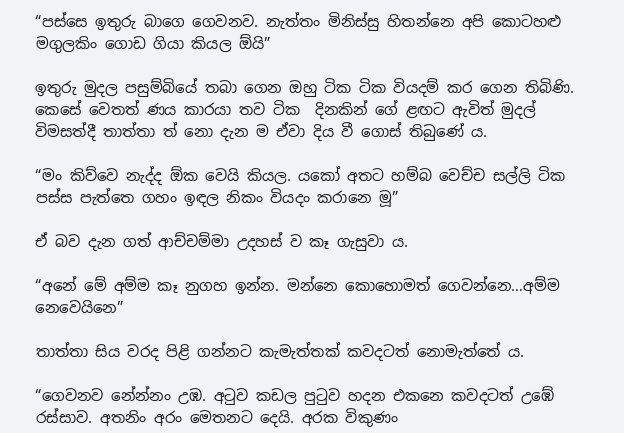“පස්සෙ ඉතුරු බාගෙ ගෙවනව. නැත්තං මිනිස්සු හිතන්නෙ අපි කොටහළු මගුලකිං ගොඩ ගියා කියල ඕයි”

ඉතුරු මුදල පසුම්බියේ තබා ගෙන ඔහු ටික ටික වියදම් කර ගෙන තිබිණි. කෙසේ වෙතත් ණය කාරයා තව ටික  දිනකින් ගේ ළඟට ඇවිත් මුදල් විමසත්දී තාත්තා ත් නො දැන ම ඒවා දිය වී ගොස් තිබුණේ ය.

“මං කිව්වෙ නැද්ද ඕක වෙයි කියල. යකෝ අතට හම්බ වෙච්ච සල්ලි ටික පස්ස පැත්තෙ ගහං ඉඳල නිකං වියදං කරානෙ මූ”

ඒ බව දැන ගත් ආච්චම්මා උදහස් ව කෑ ගැසුවා ය.

“අනේ මේ අම්ම කෑ නුගහ ඉන්න. මන්නෙ කොහොමත් ගෙවන්නෙ…අම්ම නෙවෙයිනෙ”

තාත්තා සිය වරද පිළි ගන්නට කැමැත්තක් කවදටත් නොමැත්තේ ය.

“ගෙවනව නේන්නං උඹ. අටුව කඩල පුටුව හදන එකනෙ කවදටත් උඹේ රස්සාව. අතනිං අරං මෙතනට දෙයි. අරක විකුණං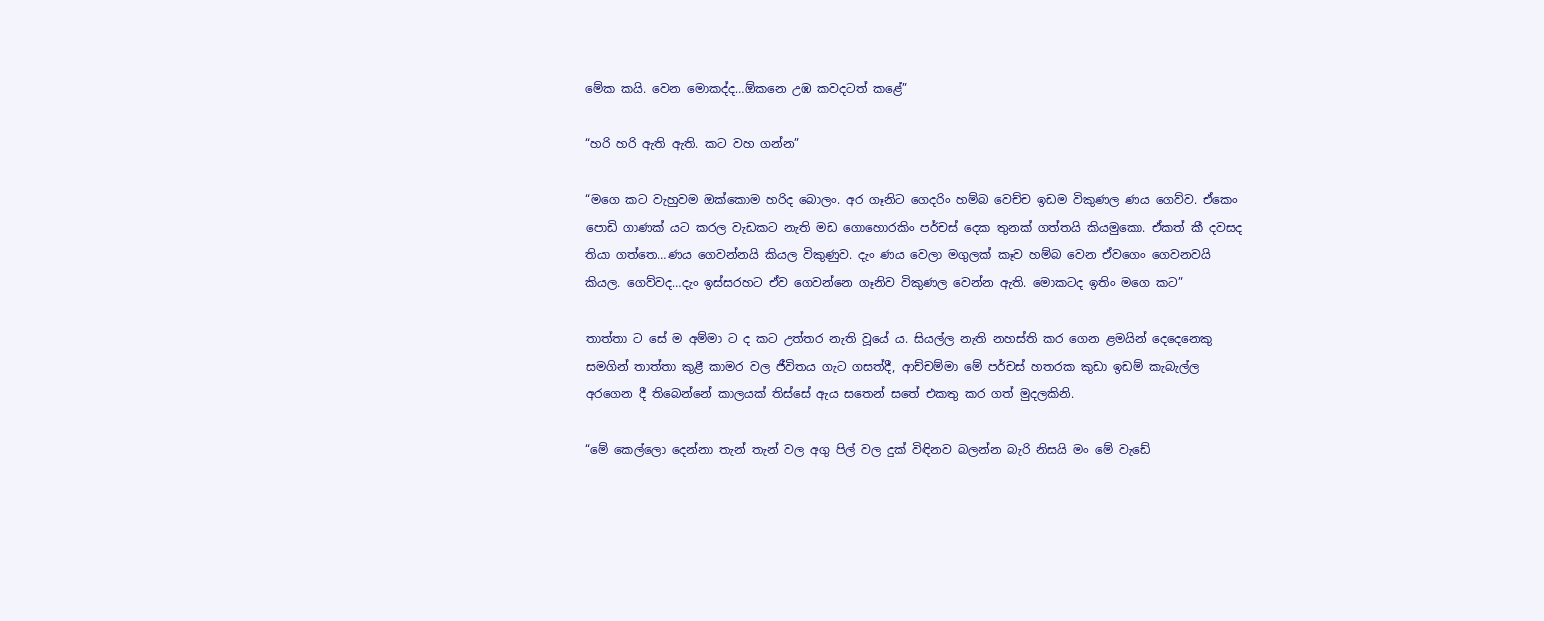මේක කයි. වෙන මොකද්ද…ඕකනෙ උඹ කවදටත් කළේ”

“හරි හරි ඇති ඇති. කට වහ ගන්න”

“මගෙ කට වැහුවම ඔක්කොම හරිද බොලං. අර ගෑනිට ගෙදරිං හම්බ වෙච්ච ඉඩම විකුණල ණය ගෙව්ව. ඒකෙං පොඩි ගාණක් යට කරල වැඩකට නැති මඩ ගොහොරකිං පර්චස් දෙක තුනක් ගත්තයි කියමුකො. ඒකත් කී දවසද තියා ගත්තෙ…ණය ගෙවන්නයි කියල විකුණුව. දැං ණය වෙලා මගුලක් කෑව හම්බ වෙන ඒවගෙං ගෙවනවයි කියල. ගෙව්වද…දැං ඉස්සරහට ඒව ගෙවන්නෙ ගෑනිව විකුණල වෙන්න ඇති. මොකටද ඉතිං මගෙ කට”

තාත්තා ට සේ ම අම්මා ට ද කට උත්තර නැති වූයේ ය. සියල්ල නැති නහස්ති කර ගෙන ළමයින් දෙදෙනෙකු සමගින් තාත්තා කුළී කාමර වල ජීවිතය ගැට ගසත්දී, ආච්චම්මා මේ පර්චස් හතරක කුඩා ඉඩම් කැබැල්ල අරගෙන දී තිබෙන්නේ කාලයක් තිස්සේ ඇය සතෙන් සතේ එකතු කර ගත් මුදලකිනි.

“මේ කෙල්ලො දෙන්නා තැන් තැන් වල අගු පිල් වල දුක් විඳිනව බලන්න බැරි නිසයි මං මේ වැඩේ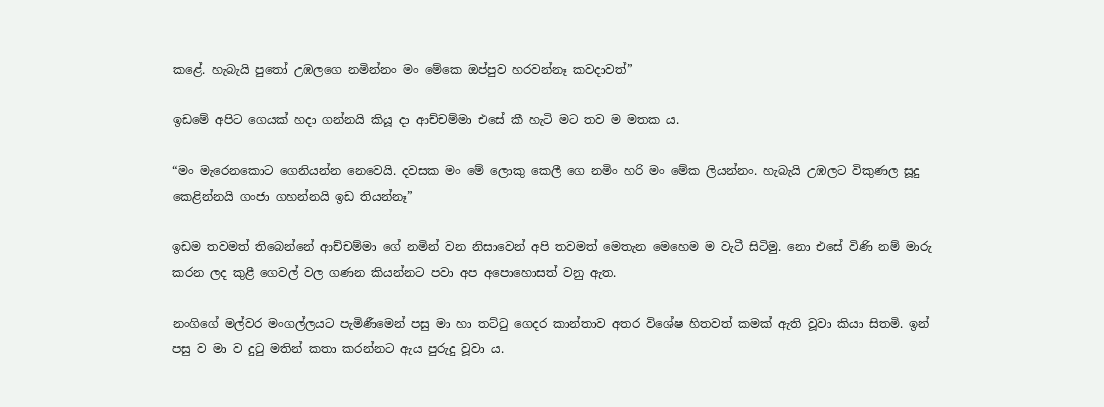කළේ. හැබැයි පුතෝ උඹලගෙ නමින්නං මං මේකෙ ඔප්පුව හරවන්නෑ කවදාවත්”

ඉඩමේ අපිට ගෙයක් හදා ගන්නයි කියූ දා ආච්චම්මා එසේ කී හැටි මට තව ම මතක ය.

“මං මැරෙනකොට ගෙනියන්න නෙවෙයි. දවසක මං මේ ලොකු කෙලී ගෙ නමිං හරි මං මේක ලියන්නං. හැබැයි උඹලට විකුණල සූදු කෙළින්නයි ගංජා ගහන්නයි ඉඩ තියන්නෑ”

ඉඩම තවමත් තිබෙන්නේ ආච්චම්මා ගේ නමින් වන නිසාවෙන් අපි තවමත් මෙතැන මෙහෙම ම වැටී සිටිමු. නො එසේ විණි නම් මාරු කරන ලද කුළී ගෙවල් වල ගණන කියන්නට පවා අප අපොහොසත් වනු ඇත.

නංගිගේ මල්වර මංගල්ලයට පැමිණීමෙන් පසු මා හා තට්ටු ගෙදර කාන්තාව අතර විශේෂ හිතවත් කමක් ඇති වූවා කියා සිතමි. ඉන් පසු ව මා ව දුටු මතින් කතා කරන්නට ඇය පුරුදු වූවා ය.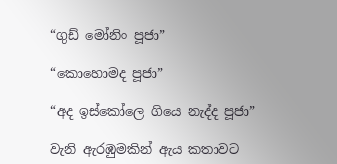“ගුඩ් මෝනිං පූජා”

“කොහොමද පූජා”

“අද ඉස්කෝලෙ ගියෙ නැද්ද පූජා”

වැනි ඇරඹුමකින් ඇය කතාවට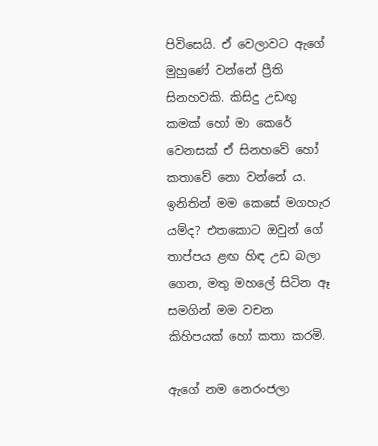පිවිසෙයි. ඒ වෙලාවට ඇගේ මුහුණේ වන්නේ ප්‍රීති සිනහවකි. කිසිදු උඩඟු කමක් හෝ මා කෙරේ වෙනසක් ඒ සිනහවේ හෝ කතාවේ නො වන්නේ ය. ඉනිතින් මම කෙසේ මගහැර යම්ද? එතකොට ඔවුන් ගේ තාප්පය ළඟ හිඳ උඩ බලා ගෙන, මතු මහලේ සිටින ඈ සමගින් මම වචන කිහිපයක් හෝ කතා කරමි.

ඇගේ නම නෙරංජලා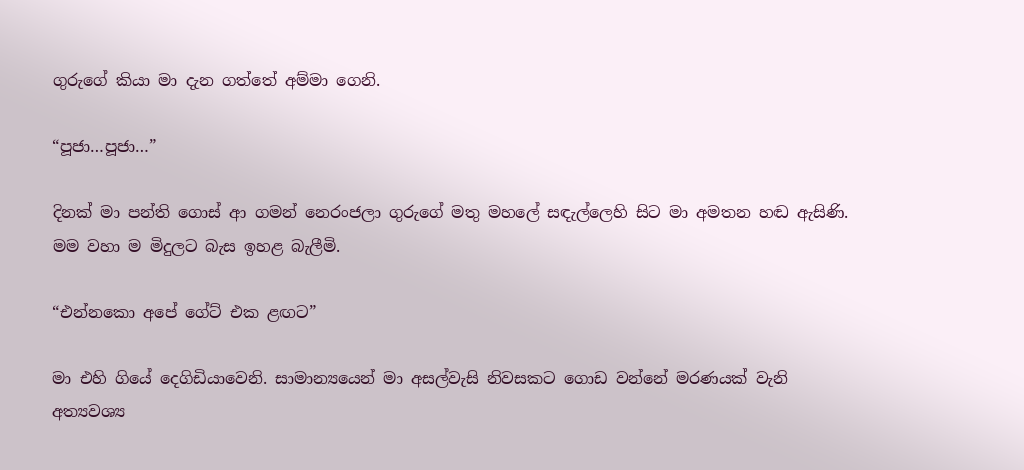ගුරුගේ කියා මා දැන ගත්තේ අම්මා ගෙනි.

“පූජා…පූජා…”

දිනක් මා පන්ති ගොස් ආ ගමන් නෙරංජලා ගුරුගේ මතු මහලේ සඳැල්ලෙහි සිට මා අමතන හඬ ඇසිණි. මම වහා ම මිදුලට බැස ඉහළ බැලීමි.

“එන්නකො අපේ ගේට් එක ළඟට”

මා එහි ගියේ දෙගිඩියාවෙනි. සාමාන්‍යයෙන් මා අසල්වැසි නිවසකට ගොඩ වන්නේ මරණයක් වැනි අත්‍යවශ්‍ය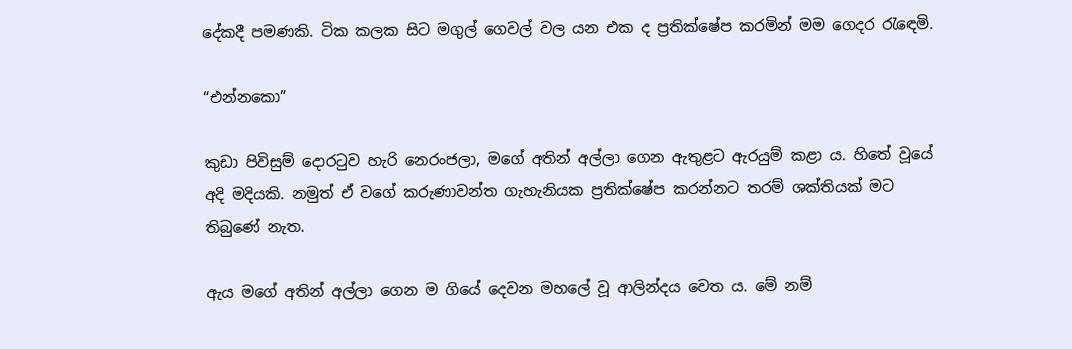දේකදී පමණකි. ටික කලක සිට මගුල් ගෙවල් වල යන එක ද ප්‍රතික්ෂේප කරමින් මම ගෙදර රැඳෙමි.

“එන්නකො”

කුඩා පිවිසුම් දොරටුව හැරි නෙරංජලා, මගේ අතින් අල්ලා ගෙන ඇතුළට ඇරයුම් කළා ය. හිතේ වූයේ අදි මදියකි. නමුත් ඒ වගේ කරුණාවන්ත ගැහැනියක ප්‍රතික්ෂේප කරන්නට තරම් ශක්තියක් මට තිබුණේ නැත.

ඇය මගේ අතින් අල්ලා ගෙන ම ගියේ දෙවන මහලේ වූ ආලින්දය වෙත ය. මේ නම්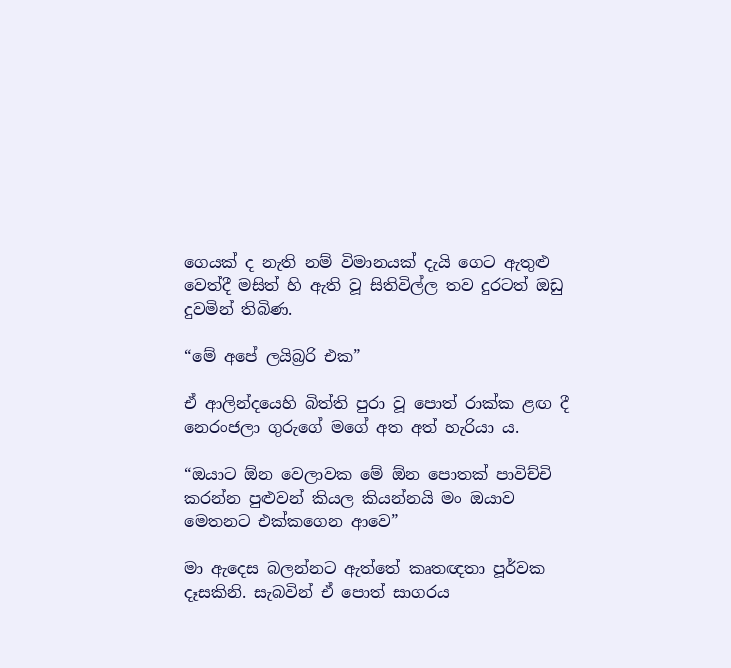ගෙයක් ද නැති නම් විමානයක් දැයි ගෙට ඇතුළු වෙත්දී මසිත් හි ඇති වූ සිතිවිල්ල තව දුරටත් ඔඩු දුවමින් තිබිණ.

“මේ අපේ ලයිබ්‍රරි එක”

ඒ ආලින්දයෙහි බිත්ති පුරා වූ පොත් රාක්ක ළඟ දී නෙරංජලා ගුරුගේ මගේ අත අත් හැරියා ය.

“ඔයාට ඕන වෙලාවක මේ ඕන පොතක් පාවිච්චි කරන්න පුළුවන් කියල කියන්නයි මං ඔයාව මෙතනට එක්කගෙන ආවෙ”

මා ඇදෙස බලන්නට ඇත්තේ කෘතඥතා පූර්වක දෑසකිනි. සැබවින් ඒ පොත් සාගරය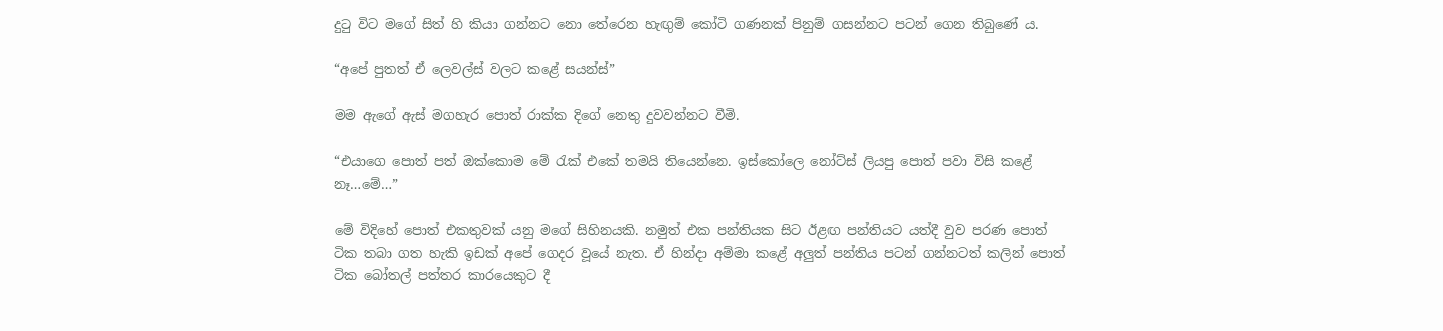දුටු විට මගේ සිත් හි කියා ගන්නට නො තේරෙන හැඟුම් කෝටි ගණනක් පිනුම් ගසන්නට පටන් ගෙන තිබුණේ ය.

“අපේ පුතත් ඒ ලෙවල්ස් වලට කළේ සයන්ස්”

මම ඇගේ ඇස් මගහැර පොත් රාක්ක දිගේ නෙතු දුවවන්නට වීමි.

“එයාගෙ පොත් පත් ඔක්කොම මේ රැක් එකේ තමයි තියෙන්නෙ. ඉස්කෝලෙ නෝට්ස් ලියපු පොත් පවා විසි කළේ නෑ…මේ…”

මේ විදිහේ පොත් එකතුවක් යනු මගේ සිහිනයකි. නමුත් එක පන්තියක සිට ඊළඟ පන්තියට යත්දී වුව පරණ පොත් ටික තබා ගත හැකි ඉඩක් අපේ ගෙදර වූයේ නැත. ඒ හින්දා අම්මා කළේ අලුත් පන්තිය පටන් ගන්නටත් කලින් පොත් ටික බෝතල් පත්තර කාරයෙකුට දී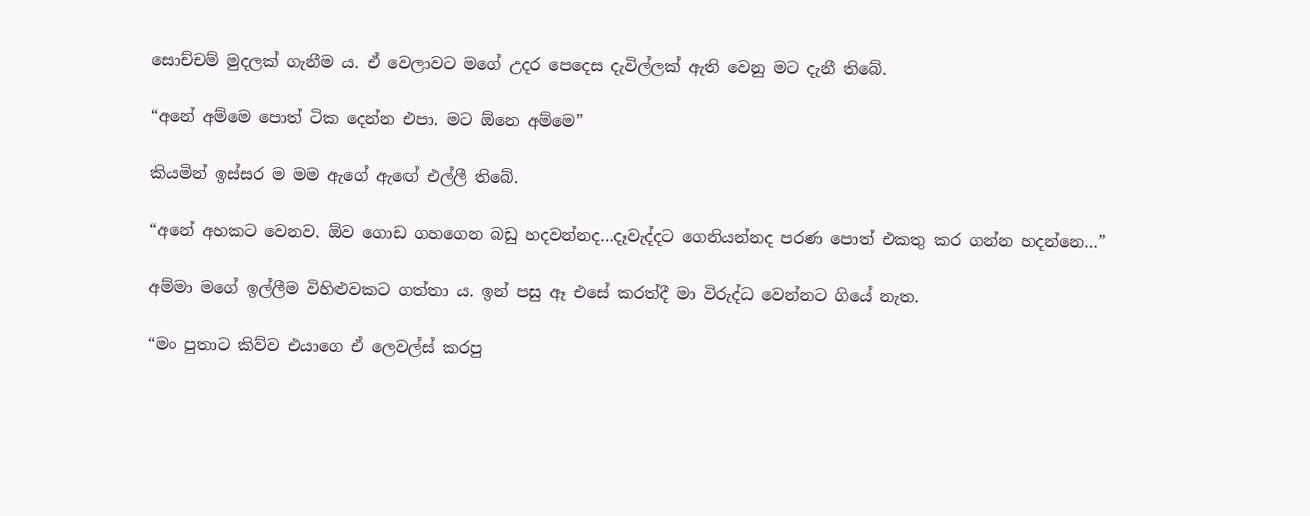සොච්චම් මුදලක් ගැනීම ය. ඒ වෙලාවට මගේ උදර පෙදෙස දැවිල්ලක් ඇති වෙනු මට දැනී තිබේ.

“අනේ අම්මෙ පොත් ටික දෙන්න එපා. මට ඕනෙ අම්මෙ”

කියමින් ඉස්සර ම මම ඇගේ ඇඟේ එල්ලී තිබේ.

“අනේ අහකට වෙනව. ඕව ගොඩ ගහගෙන බඩු හදවන්නද…දෑවැද්දට ගෙනියන්නද පරණ පොත් එකතු කර ගන්න හදන්නෙ…”

අම්මා මගේ ඉල්ලීම විහිළුවකට ගත්තා ය. ඉන් පසු ඈ එසේ කරත්දී මා විරුද්ධ වෙන්නට ගියේ නැත.

“මං පුතාට කිව්ව එයාගෙ ඒ ලෙවල්ස් කරපු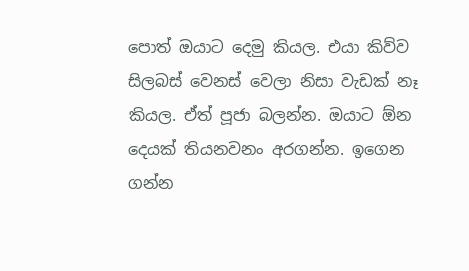පොත් ඔයාට දෙමු කියල. එයා කිව්ව සිලබස් වෙනස් වෙලා නිසා වැඩක් නෑ කියල. ඒත් පූජා බලන්න. ඔයාට ඕන දෙයක් තියනවනං අරගන්න. ඉගෙන ගන්න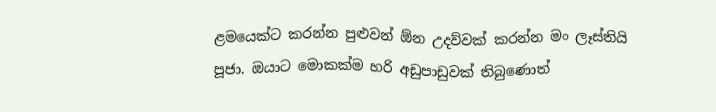ළමයෙක්ට කරන්න පුළුවන් ඕන උදව්වක් කරන්න මං ලෑස්තියි පූජා. ඔයාට මොකක්ම හරි අඩුපාඩුවක් තිබුණොත්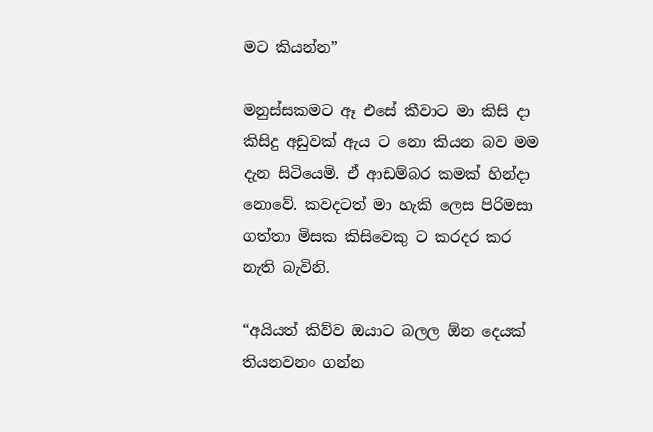මට කියන්න”

මනුස්සකමට ඈ එසේ කීවාට මා කිසි දා කිසිදු අඩුවක් ඇය ට නො කියන බව මම දැන සිටියෙමි. ඒ ආඩම්බර කමක් හින්දා නොවේ. කවදටත් මා හැකි ලෙස පිරිමසා ගත්තා මිසක කිසිවෙකු ට කරදර කර නැති බැවිනි.

“අයියත් කිව්ව ඔයාට බලල ඕන දෙයක් තියනවනං ගන්න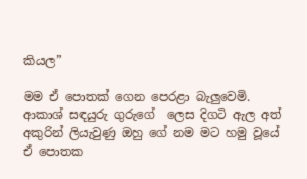කියල”

මම ඒ පොතක් ගෙන පෙරළා බැලුවෙමි. ආකාශ් සඳයුරු ගුරුගේ  ලෙස දිගටි ඇල අත් අකුරින් ලියැවුණු ඔහු ගේ නම මට හමු වූයේ ඒ පොතක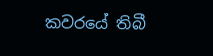කවරයේ තිබී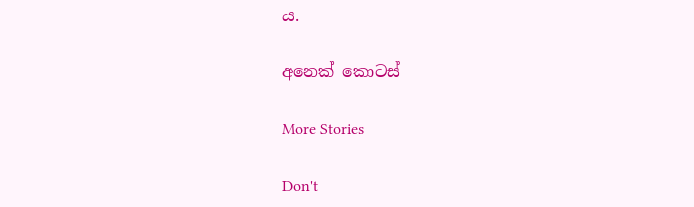ය.

අනෙක් කොටස්

More Stories

Don't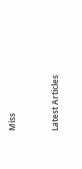Miss


Latest Articles